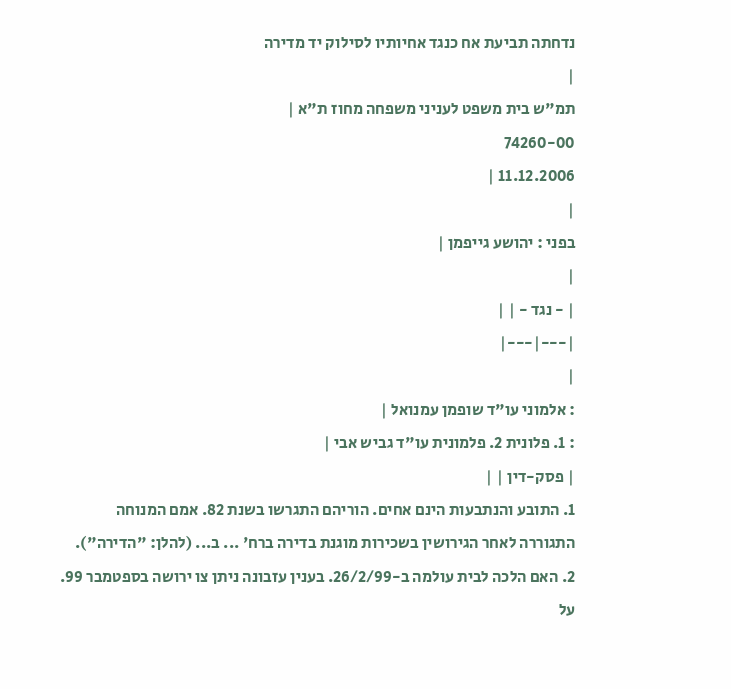נדחתה תביעת אח כנגד אחיותיו לסילוק יד מדירה
|
תמ"ש בית משפט לעניני משפחה מחוז ת"א |
74260-00
11.12.2006 |
|
בפני : יהושע גייפמן |
|
| - נגד - | |
|---|---|
|
: אלמוני עו"ד שופמן עמנואל |
: 1. פלונית 2. פלמונית עו"ד גביש אבי |
| פסק-דין | |
1. התובע והנתבעות הינם אחים. הוריהם התגרשו בשנת 82. אמם המנוחה התגוררה לאחר הגירושין בשכירות מוגנת בדירה ברח' ... ב... (להלן: "הדירה").
2. האם הלכה לבית עולמה ב-26/2/99. בענין עזבונה ניתן צו ירושה בספטמבר 99. על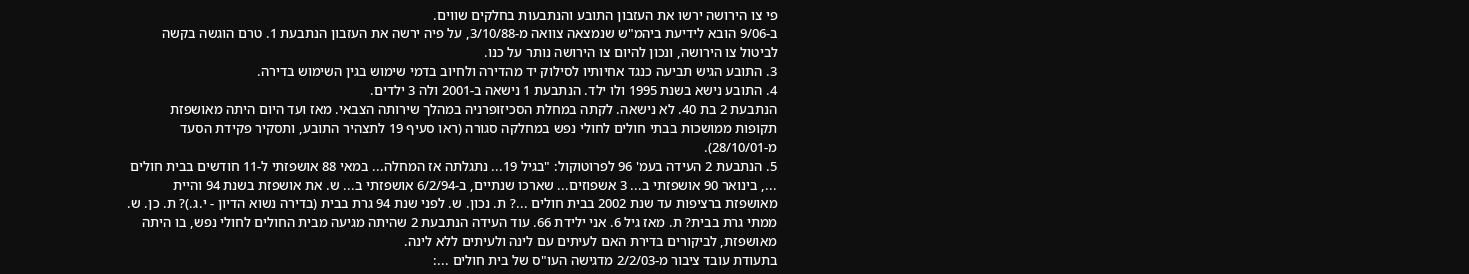פי צו הירושה ירשו את העזבון התובע והנתבעות בחלקים שווים.
ב-9/06 הובא לידיעת ביהמ"ש שנמצאה צוואה מ-3/10/88, על פיה ירשה את העזבון הנתבעת 1. טרם הוגשה בקשה לביטול צו הירושה, ונכון להיום צו הירושה נותר על כנו.
3. התובע הגיש תביעה כנגד אחיותיו לסילוק יד מהדירה ולחיוב בדמי שימוש בגין השימוש בדירה.
4. התובע נישא בשנת 1995 ולו ילד. הנתבעת 1 נישאה ב-2001 ולה 3 ילדים.
הנתבעת 2 בת 40. לא נישאה. לקתה במחלת הסכיזופרניה במהלך שירותה הצבאי. מאז ועד היום היתה מאושפזת תקופות ממושכות בבתי חולים לחולי נפש במחלקה סגורה (ראו סעיף 19 לתצהיר התובע, ותסקיר פקידת הסעד מ-28/10/01).
5. הנתבעת 2 העידה בעמ' 96 לפרוטוקול: "בגיל 19... נתגלתה אז המחלה... במאי 88 אושפזתי ל-11 חודשים בבית חולים ..., בינואר 90 אושפזתי ב... 3 אשפוזים... שארכו שנתיים, ב-6/2/94 אושפזתי ב... ש. את אושפזת בשנת 94 והיית מאושפזת ברציפות עד שנת 2002 בבית חולים ...? ת. נכון. ש. לפני שנת 94 גרת בבית (בדירה נשוא הדיון - י.ג.)? ת. כן. ש. ממתי גרת בבית? ת. מאז גיל 6. אני ילידת 66. עוד העידה הנתבעת 2 שהיתה מגיעה מבית החולים לחולי נפש, בו היתה מאושפזת, לביקורים בדירת האם לעיתים עם לינה ולעיתים ללא לינה.
בתעודת עובד ציבור מ-2/2/03 מדגישה העו"ס של בית חולים ...: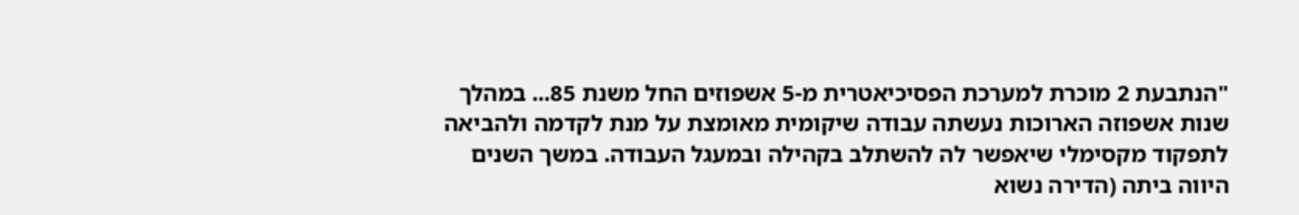"הנתבעת 2 מוכרת למערכת הפסיכיאטרית מ-5 אשפוזים החל משנת 85... במהלך שנות אשפוזה הארוכות נעשתה עבודה שיקומית מאומצת על מנת לקדמה ולהביאה לתפקוד מקסימלי שיאפשר לה להשתלב בקהילה ובמעגל העבודה. במשך השנים היווה ביתה (הדירה נשוא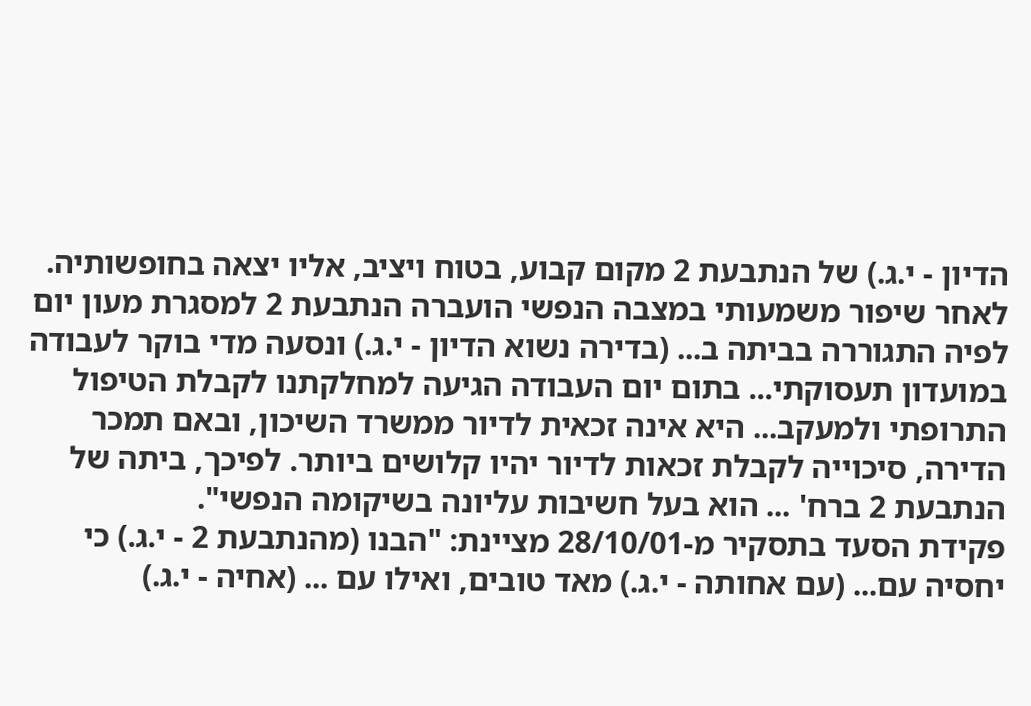הדיון - י.ג.) של הנתבעת 2 מקום קבוע, בטוח ויציב, אליו יצאה בחופשותיה. לאחר שיפור משמעותי במצבה הנפשי הועברה הנתבעת 2 למסגרת מעון יום לפיה התגוררה בביתה ב... (בדירה נשוא הדיון - י.ג.) ונסעה מדי בוקר לעבודה במועדון תעסוקתי... בתום יום העבודה הגיעה למחלקתנו לקבלת הטיפול התרופתי ולמעקב... היא אינה זכאית לדיור ממשרד השיכון, ובאם תמכר הדירה, סיכוייה לקבלת זכאות לדיור יהיו קלושים ביותר. לפיכך, ביתה של הנתבעת 2 ברח' ... הוא בעל חשיבות עליונה בשיקומה הנפשי".
פקידת הסעד בתסקיר מ-28/10/01 מציינת: "הבנו (מהנתבעת 2 - י.ג.) כי יחסיה עם... (עם אחותה - י.ג.) מאד טובים, ואילו עם ... (אחיה - י.ג.)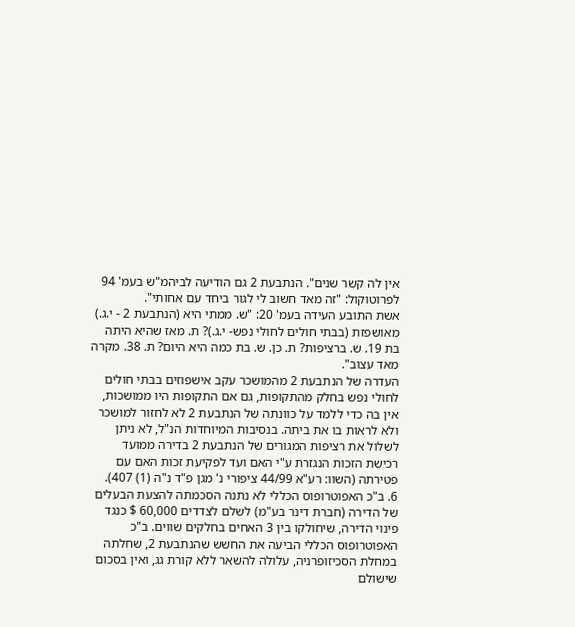אין לה קשר שנים". הנתבעת 2 גם הודיעה לביהמ"ש בעמ' 94 לפרוטוקול: "זה מאד חשוב לי לגור ביחד עם אחותי".
אשת התובע העידה בעמ' 20: "ש. ממתי היא (הנתבעת 2 - י.ג.) מאושפזת (בבתי חולים לחולי נפש- י.ג.)? ת. מאז שהיא היתה בת 19. ש. ברציפות? ת. כן. ש. בת כמה היא היום? ת. 38. מקרה מאד עצוב".
העדרה של הנתבעת 2 מהמושכר עקב אישפוזים בבתי חולים לחולי נפש בחלק מהתקופות, גם אם התקופות היו ממושכות, אין בה כדי ללמד על כוונתה של הנתבעת 2 לא לחזור למושכר ולא לראות בו את ביתה. בנסיבות המיוחדות הנ"ל, לא ניתן לשלול את רציפות המגורים של הנתבעת 2 בדירה ממועד רכישת הזכות הנגזרת ע"י האם ועד לפקיעת זכות האם עם פטירתה (השוו: רע"א 44/99 ציפורי נ' מגן פ"ד נ"ה (1) 407).
6. ב"כ האפוטרופוס הכללי לא נתנה הסכמתה להצעת הבעלים של הדירה (חברת דינר בע"מ) לשלם לצדדים 60,000 $ כנגד פינוי הדירה, שיחולקו בין 3 האחים בחלקים שווים. ב"כ האפוטרופוס הכללי הביעה את החשש שהנתבעת 2, שחלתה במחלת הסכיזופרניה, עלולה להשאר ללא קורת גג, ואין בסכום שישולם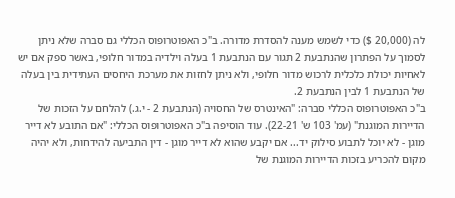לה (20,000 $) כדי לשמש מענה להסדרת מדורה. ב"כ האפוטרופוס הכללי גם סברה שלא ניתן לסמוך על הפתרון שהנתבעת 2 תגור עם הנתבעת 1 בעלה וילדיה במדור חלופי, באשר ספק אם יש לאחיות יכולת כלכלית לרכוש מדור חלופי, ולא ניתן לחזות את מערכת היחסים העתידית בין בעלה של הנתבעת 1 לבין הנתבעת 2.
ב"כ האפוטרופוס הכללי סברה: "האינטרס של החסויה (הנתבעת 2 - י.ג.) להלחם על הזכות של הדיירות המוגנת" (עמ' 103 ש' 22-21). עוד הוסיפה ב"כ האפוטרופוס הכללי: "אם התובע לא דייר מוגן - לא יוכל לתבוע סילוק יד... אם יקבע שהוא לא דייר מוגן - דין התביעה להידחות, ולא יהיה מקום להכריע בזכות הדיירות המוגנת של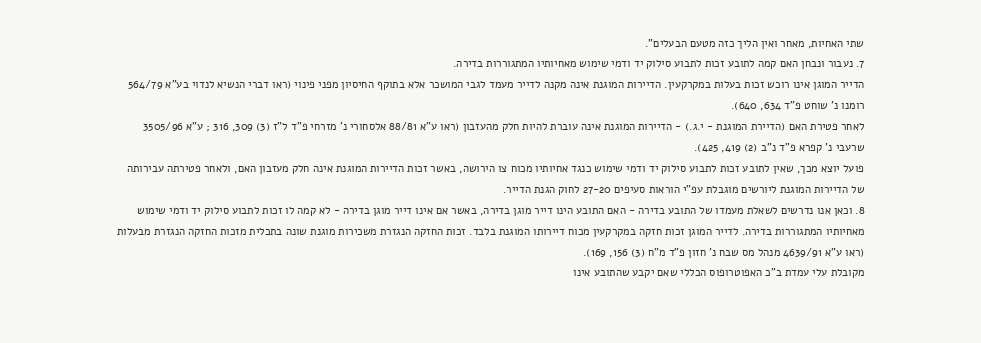שתי האחיות, מאחר ואין הליך כזה מטעם הבעלים".
7. נעבור ונבחן האם קמה לתובע זכות לתבוע סילוק יד ודמי שימוש מאחיותיו המתגוררות בדירה.
הדייר המוגן אינו רוכש זכות בעלות במקרקעין. הדיירות המוגנת אינה מקנה לדייר מעמד לגבי המושכר אלא בתוקף החיסיון מפני פינוי (ראו דברי הנשיא לנדוי בע"א 564/79 רומנו נ' שוחט פ"ד 634, 640).
לאחר פטירת האם (הדיירת המוגנת - י.ג.) - הדיירות המוגנת אינה עוברת להיות חלק מהעזבון (ראו ע"א 88/81 אלסחורי נ' מזרחי פ"ד ל"ז (3) 309, 316 ; ע"א 3505/96 שרעבי נ' קפרא פ"ד נ"ב (2) 419, 425).
פועל יוצא מכך, שאין לתובע זכות לתבוע סילוק יד ודמי שימוש כנגד אחיותיו מכוח צו הירושה, באשר זכות הדיירות המוגנת אינה חלק מעזבון האם, ולאחר פטירתה עבירותה של הדיירות המוגנת ליורשים מוגבלת עפ"י הוראות סעיפים 27-20 לחוק הגנת הדייר.
8. וכאן אנו נדרשים לשאלת מעמדו של התובע בדירה - האם התובע הינו דייר מוגן בדירה, באשר אם אינו דייר מוגן בדירה - לא קמה לו זכות לתבוע סילוק יד ודמי שימוש מאחיותיו המתגוררות בדירה. לדייר המוגן זכות חזקה במקרקעין מכוח דיירותו המוגנת בלבד. זכות החזקה הנגזרת משכירות מוגנת שונה בתכלית מזכות החזקה הנגזרת מבעלות (ראו ע"א 4639/91 מנהל מס שבח נ' חזון פ"ד מ"ח (3) 156, 169).
מקובלת עלי עמדת ב"כ האפוטרופוס הכללי שאם יקבע שהתובע אינו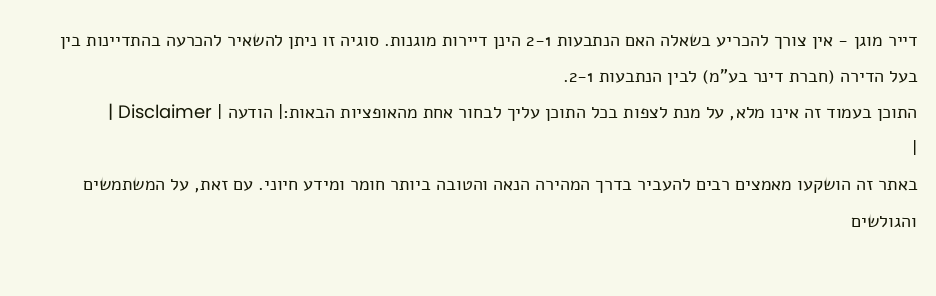דייר מוגן - אין צורך להכריע בשאלה האם הנתבעות 2-1 הינן דיירות מוגנות. סוגיה זו ניתן להשאיר להכרעה בהתדיינות בין בעל הדירה (חברת דינר בע"מ) לבין הנתבעות 2-1.
התוכן בעמוד זה אינו מלא, על מנת לצפות בכל התוכן עליך לבחור אחת מהאופציות הבאות:| הודעה | Disclaimer |
|
באתר זה הושקעו מאמצים רבים להעביר בדרך המהירה הנאה והטובה ביותר חומר ומידע חיוני. עם זאת, על המשתמשים והגולשים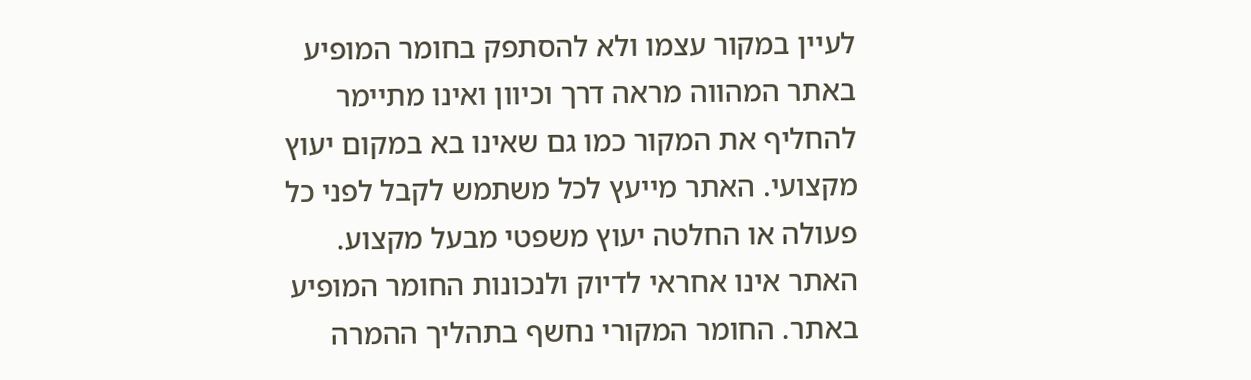לעיין במקור עצמו ולא להסתפק בחומר המופיע באתר המהווה מראה דרך וכיוון ואינו מתיימר להחליף את המקור כמו גם שאינו בא במקום יעוץ מקצועי. האתר מייעץ לכל משתמש לקבל לפני כל פעולה או החלטה יעוץ משפטי מבעל מקצוע. האתר אינו אחראי לדיוק ולנכונות החומר המופיע באתר. החומר המקורי נחשף בתהליך ההמרה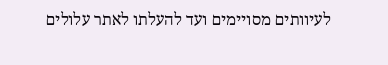לעיוותים מסויימים ועד להעלתו לאתר עלולים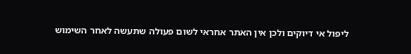ליפול אי דיוקים ולכן אין האתר אחראי לשום פעולה שתעשה לאחר השימוש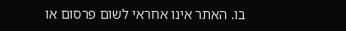בו. האתר אינו אחראי לשום פרסום או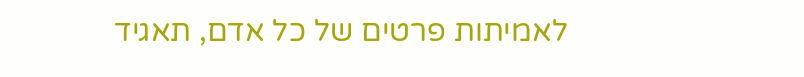לאמיתות פרטים של כל אדם, תאגיד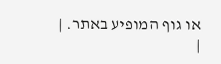או גוף המופיע באתר. |
|